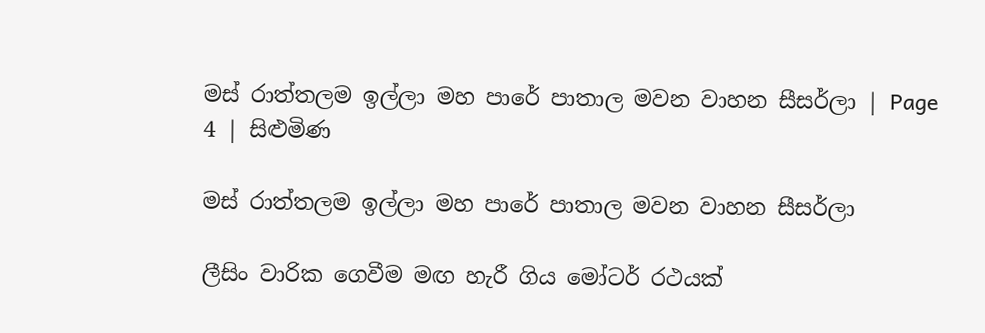මස් රාත්තලම ඉල්ලා මහ පාරේ පාතාල මවන වාහන සීසර්ලා | Page 4 | සිළුමිණ

මස් රාත්තලම ඉල්ලා මහ පාරේ පාතාල මවන වාහන සීසර්ලා

ලීසිං වාරික ගෙවීම මඟ හැරී ගිය මෝටර් රථයක්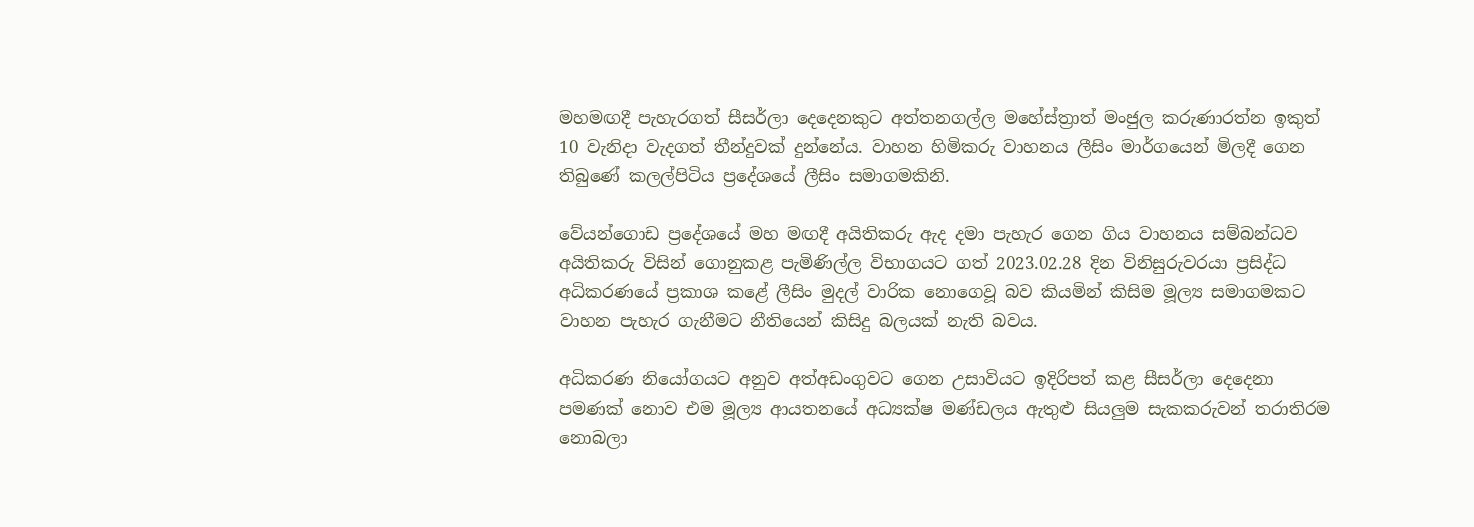මහමඟදී පැහැරගත් සීසර්ලා දෙදෙනකුට අත්තනගල්ල මහේස්ත්‍රාත් මංජුල කරුණාරත්න ඉකුත් 10 වැනිදා වැදගත් තීන්දුවක් දුන්නේය. වාහන හිමිකරු වාහනය ලීසිං මාර්ගයෙන් මිලදී ගෙන තිබුණේ කලල්පිටිය ප්‍රදේශයේ ලීසිං සමාගමකිනි.

වේයන්ගොඩ ප්‍රදේශයේ මහ මඟදී අයිතිකරු ඇද දමා පැහැර ගෙන ගිය වාහනය සම්බන්ධව අයිතිකරු විසින් ගොනුකළ පැමිණිල්ල විභාගයට ගත් 2023.02.28 දින විනිසුරුවරයා ප්‍රසිද්ධ අධිකරණයේ ප්‍රකාශ කළේ ලීසිං මුදල් වාරික නොගෙවූ බව කියමින් කිසිම මූල්‍ය සමාගමකට වාහන පැහැර ගැනීමට නීතියෙන් කිසිදු බලයක් නැති බවය.

අධිකරණ නියෝගයට අනුව අත්අඩංගුවට ගෙන උසාවියට ඉදිරිපත් කළ සීසර්ලා දෙදෙනා පමණක් නොව එම මූල්‍ය ආයතනයේ අධ්‍යක්ෂ මණ්ඩලය ඇතුළු සියලුම සැකකරුවන් තරාතිරම නොබලා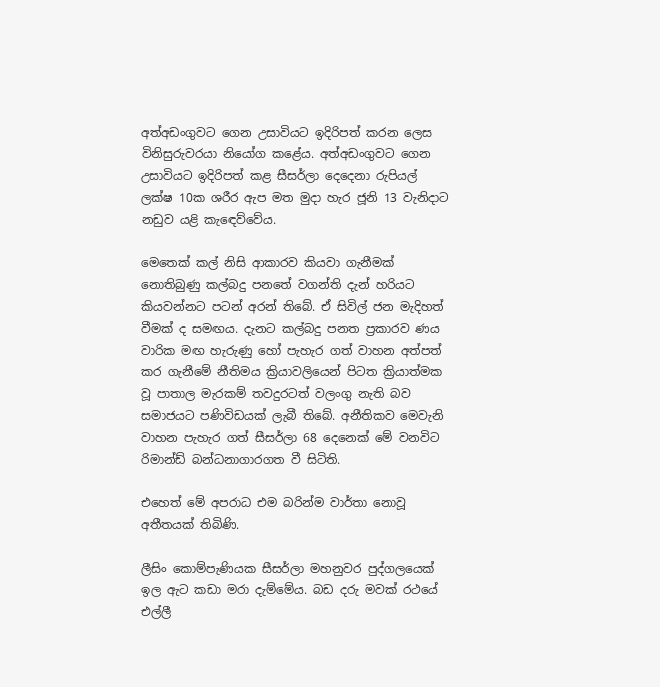අත්අඩංගුවට ගෙන උසාවියට ඉදිරිපත් කරන ලෙස විනිසුරුවරයා නියෝග කළේය. අත්අඩංගුවට ගෙන උසාවියට ඉදිරිපත් කළ සීසර්ලා දෙදෙනා රුපියල් ලක්ෂ 10ක ශරීර ඇප මත මුදා හැර ජූනි 13 වැනිදාට නඩුව යළි කැඳෙව්වේය.

මෙතෙක් කල් නිසි ආකාරව කියවා ගැනීමක් නොතිබුණු කල්බදු පනතේ වගන්ති දැන් හරියට කියවන්නට පටන් අරන් තිබේ. ඒ සිවිල් ජන මැදිහත් වීමක් ද සමඟය. දැනට කල්බදු පනත ප්‍රකාරව ණය වාරික මඟ හැරුණු හෝ පැහැර ගත් වාහන අත්පත් කර ගැනීමේ නීතිමය ක්‍රියාවලියෙන් පිටත ක්‍රියාත්මක වූ පාතාල මැරකම් තවදුරටත් වලංගු නැති බව සමාජයට පණිවිඩයක් ලැබී තිබේ. අනීතිකව මෙවැනි වාහන පැහැර ගත් සීසර්ලා 68 දෙනෙක් මේ වනවිට රිමාන්ඩ් බන්ධනාගාරගත වී සිටිති.

එහෙත් මේ අපරාධ එම බරින්ම වාර්තා නොවූ අතීතයක් තිබිණි.

ලීසිං කොම්පැණියක සීසර්ලා මහනුවර පුද්ගලයෙක් ඉල ඇට කඩා මරා දැම්මේය. බඩ දරු මවක් රථයේ එල්ලී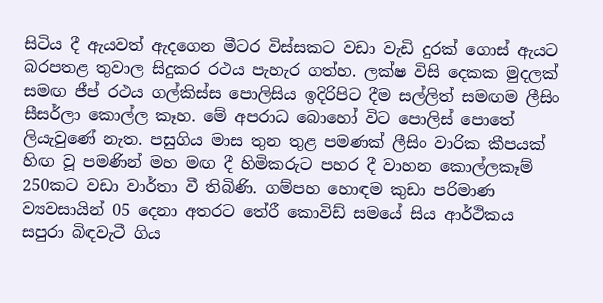සිටිය දී ඇයවත් ඇදගෙන මීටර විස්සකට වඩා වැඩි දුරක් ගොස් ඇයට බරපතළ තුවාල සිදුකර රථය පැහැර ගත්හ. ලක්ෂ විසි දෙකක මුදලක් සමඟ ජීප් රථය ගල්කිස්ස පොලිසිය ඉදිරිපිට දීම සල්ලිත් සමඟම ලීසිං සීසර්ලා කොල්ල කෑහ. මේ අපරාධ බොහෝ විට පොලිස් පොතේ ලියැවුණේ නැත. පසුගිය මාස තුන තුළ පමණක් ලීසිං වාරික කීපයක් හිඟ වූ පමණින් මහ මඟ දී හිමිකරුට පහර දී වාහන කොල්ලකෑම් 250කට වඩා වාර්තා වී තිබිණි. ගම්පහ හොඳම කුඩා පරිමාණ ව්‍යවසායින් 05 දෙනා අතරට තේරී කොවිඩ් සමයේ සිය ආර්ථිකය සපුරා බිඳවැටී ගිය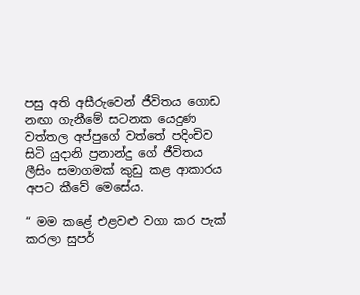පසු අති අසීරුවෙන් ජීවිතය ගොඩ නඟා ගැනීමේ සටනක යෙදුණ වත්තල අප්පුගේ වත්තේ පදිංචිව සිටි යුදානි ප්‍රනාන්දු ගේ ජීවිතය ලීසිං සමාගමක් කුඩු කළ ආකාරය අපට කීවේ මෙසේය.

“ මම කළේ එළවළු වගා කර පැක් කරලා සුපර්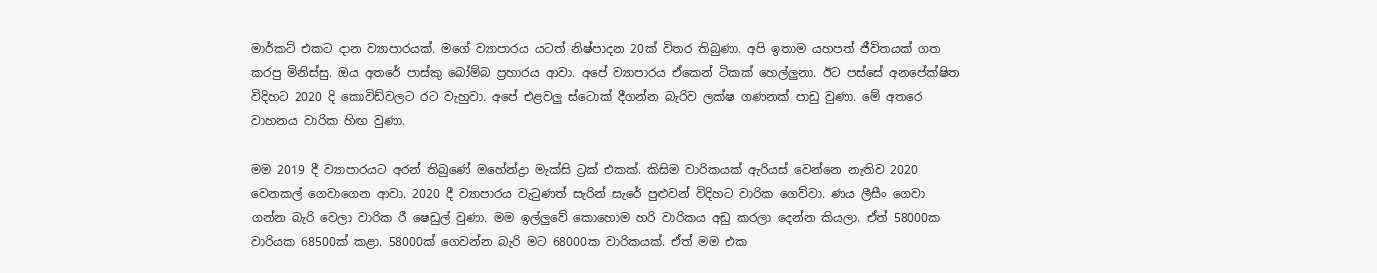මාර්කට් එකට දාන ව්‍යාපාරයක්. මගේ ව්‍යාපාරය යටත් නිෂ්පාදන 20ක් විතර තිබුණා. අපි ඉතාම යහපත් ජීවිතයක් ගත කරපු මිනිස්සු. ඔය අතරේ පාස්කු බෝම්බ ප්‍රහාරය ආවා. අපේ ව්‍යාපාරය ඒකෙන් ටිකක් හෙල්ලුනා. ඊට පස්සේ අනපේක්ෂිත විදිහට 2020 දි කොවිඩ්වලට රට වැහුවා. අපේ එළවලු ස්ටොක් දීගන්න බැරිව ලක්ෂ ගණනක් පාඩු වුණා. මේ අතරෙ වාහනය වාරික හිඟ වුණා.

මම 2019 දී ව්‍යාපාරයට අරන් තිබුණේ මහේන්ද්‍රා මැක්සි ට්‍රක් එකක්. කිසිම වාරිකයක් ඇරියස් වෙන්නෙ නැතිව 2020 වෙනකල් ගෙවාගෙන ආවා. 2020 දී ව්‍යාපාරය වැටුණත් සැරින් සැරේ පුළුවන් විදිහට වාරික ගෙව්වා. ණය ලීසීං ගෙවා ගන්න බැරි වෙලා වාරික රී ෂෙඩුල් වුණා. මම ඉල්ලුවේ කොහොම හරි වාරිකය අඩු කරලා දෙන්න කියලා. ඒත් 58000ක වාරියක 68500ක් කළා. 58000ක් ගෙවන්න බැරි මට 68000ක වාරිකයක්. ඒත් මම එක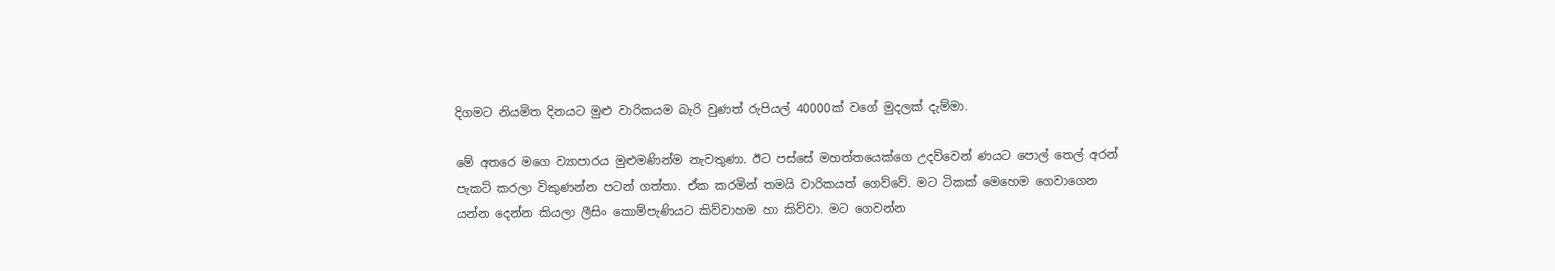දිගමට නියමිත දිනයට මුළු වාරිකයම බැරි වුණත් රුපියල් 40000ක් වගේ මුදලක් දැම්මා.

මේ අතරෙ මගෙ ව්‍යාපාරය මුළුමණින්ම නැවතුණා. ඊට පස්සේ මහත්තයෙක්ගෙ උදව්වෙන් ණයට පොල් තෙල් අරන් පැකට් කරලා විකුණන්න පටන් ගත්තා. ඒක කරමින් තමයි වාරිකයත් ගෙව්වේ. මට ටිකක් මෙහෙම ගෙවාගෙන යන්න දෙන්න කියලා ලීසිං කොම්පැණියට කිව්වාහම හා කිව්වා. මට ගෙවන්න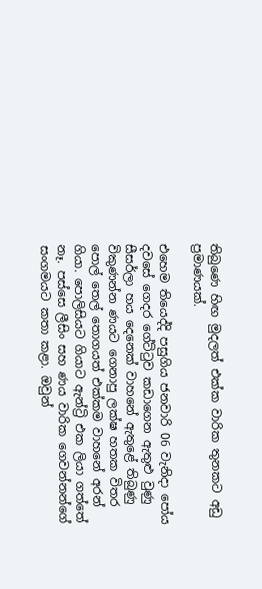තිබුණෙ හිඟ මුදලත් එක්ක වාරික තුනකට අඩු ප්‍රමාණයක්.

එහෙම තියෙද්දි පසුගිය ජනවාරි 06 වැනිදා පෝය දවසේ ගෙදර ගේට්ටුව කඩාගෙන ඇතුළු වුණු සීසර්ලා හය දෙනෙක් වාහනේ ඇතුළේ තිබුණු විකුණන්න ණයට ගෙනාපු ලක්ෂ හතක විතර පොල් තෙල් තොගයත් එක්කම වාහනේ අරන් ගියා. පොලිසියට ගියාට ඇන්ට්‍රි එක ලියා ගත්තේ නෑ. පස්සෙ ලීසිං සහ ණය වාරික ගෙවන්නන්ගේ සංගමයට කතා කළා. ඔවුන්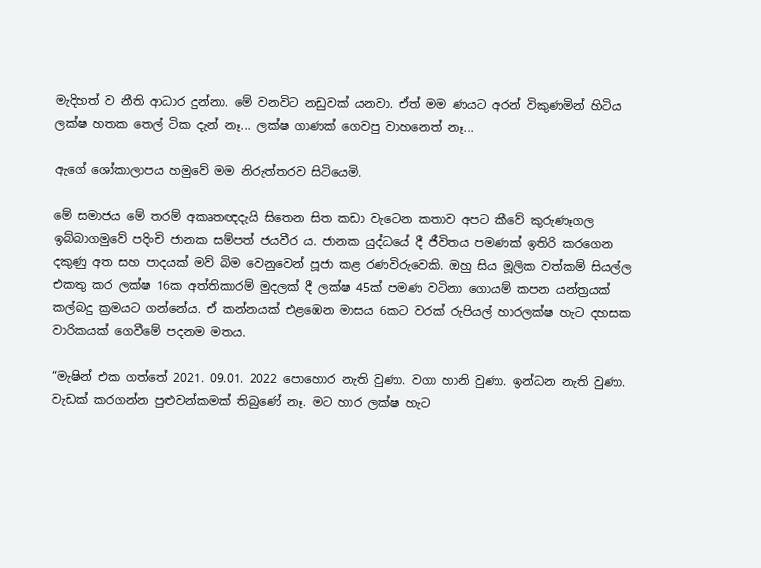මැදිහත් ව නීති ආධාර දුන්නා. මේ වනවිට නඩුවක් යනවා. ඒත් මම ණයට අරන් විකුණමින් හිටිය ලක්ෂ හතක තෙල් ටික දැන් නෑ... ලක්ෂ ගාණක් ගෙවපු වාහනෙත් නෑ...

ඇගේ ශෝකාලාපය හමුවේ මම නිරුත්තරව සිටියෙමි.

මේ සමාජය මේ තරම් අකෘතඥදැයි සිතෙන සිත කඩා වැටෙන කතාව අපට කීවේ කුරුණෑගල ඉබ්බාගමුවේ පදිංචි ජානක සම්පත් ජයවීර ය. ජානක යුද්ධයේ දී ජීවිතය පමණක් ඉතිරි කරගෙන දකුණු අත සහ පාදයක් මව් බිම වෙනුවෙන් පූජා කළ රණවිරුවෙකි. ඔහු සිය මූලික වත්කම් සියල්ල එකතු කර ලක්ෂ 16ක අත්තිකාරම් මුදලක් දී ලක්ෂ 45ක් පමණ වටිනා ගොයම් කපන යන්ත්‍රයක් කල්බදු ක්‍රමයට ගන්නේය. ඒ කන්නයක් එළඹෙන මාසය 6කට වරක් රුපියල් හාරලක්ෂ හැට දහසක වාරිකයක් ගෙවීමේ පදනම මතය.

“මැෂින් එක ගත්තේ 2021. 09.01. 2022 පොහොර නැති වුණා. වගා හානි වුණා. ඉන්ධන නැති වුණා. වැඩක් කරගන්න පුළුවන්කමක් තිබුණේ නෑ. මට හාර ලක්ෂ හැට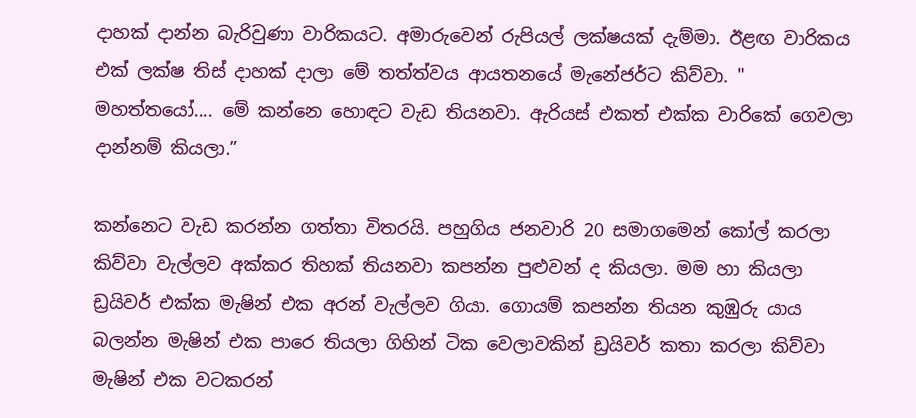දාහක් දාන්න බැරිවුණා වාරිකයට. අමාරුවෙන් රුපියල් ලක්ෂයක් දැම්මා. ඊළඟ වාරිකය එක් ලක්ෂ තිස් දාහක් දාලා මේ තත්ත්වය ආයතනයේ මැනේජර්ට කිව්වා. " මහත්තයෝ.... මේ කන්නෙ හොඳට වැඩ තියනවා. ඇරියස් එකත් එක්ක වාරිකේ ගෙවලා දාන්නම් කියලා.”

කන්නෙට වැඩ කරන්න ගත්තා විතරයි. පහුගිය ජනවාරි 20 සමාගමෙන් කෝල් කරලා කිව්වා වැල්ලව අක්කර තිහක් තියනවා කපන්න පුළුවන් ද කියලා. මම හා කියලා ඩ්‍රයිවර් එක්ක මැෂින් එක අරන් වැල්ලව ගියා. ගොයම් කපන්න තියන කුඹුරු යාය බලන්න මැෂින් එක පාරෙ තියලා ගිහින් ටික වෙලාවකින් ඩ්‍රයිවර් කතා කරලා කිව්වා මැෂින් එක වටකරන්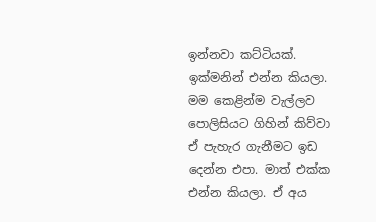ඉන්නවා කට්ටියක්. ඉක්මනින් එන්න කියලා. මම කෙළින්ම වැල්ලව පොලිසියට ගිහින් කිව්වා ඒ පැහැර ගැනීමට ඉඩ දෙන්න එපා. මාත් එක්ක එන්න කියලා. ඒ අය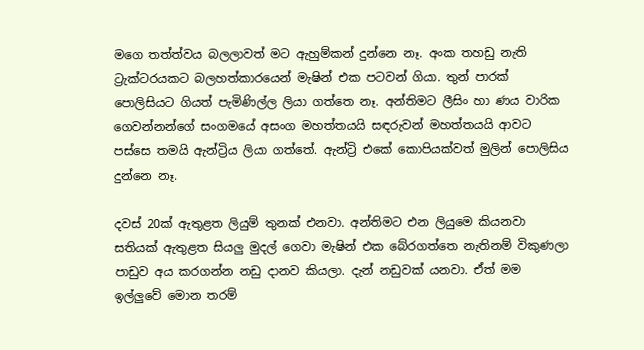මගෙ තත්ත්වය බලලාවත් මට ඇහුම්කන් දුන්නෙ නෑ. අංක තහඩු නැති ට්‍රැක්ටරයකට බලහත්කාරයෙන් මැෂින් එක පටවන් ගියා. තුන් පාරක් පොලිසියට ගියත් පැමිණිල්ල ලියා ගත්තෙ නෑ. අන්තිමට ලීසිං හා ණය වාරික ගෙවන්නන්ගේ සංගමයේ අසංග මහත්තයයි සඳරුවන් මහත්තයයි ආවට පස්සෙ තමයි ඇන්ට්‍රිය ලියා ගත්තේ. ඇන්ට්‍රි එකේ කොපියක්වත් මුලින් පොලිසිය දුන්නෙ නෑ.

දවස් 20ක් ඇතුළත ලියුම් තුනක් එනවා. අන්තිමට එන ලියුමෙ කියනවා සතියක් ඇතුළත සියලු මුදල් ගෙවා මැෂින් එක බේරගත්තෙ නැතිනම් විකුණලා පාඩුව අය කරගන්න නඩු දානව කියලා. දැන් නඩුවක් යනවා. ඒත් මම ඉල්ලුවේ මොන තරම්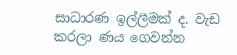සාධාරණ ඉල්ලීමක් ද. වැඩ කරලා ණය ගෙවන්න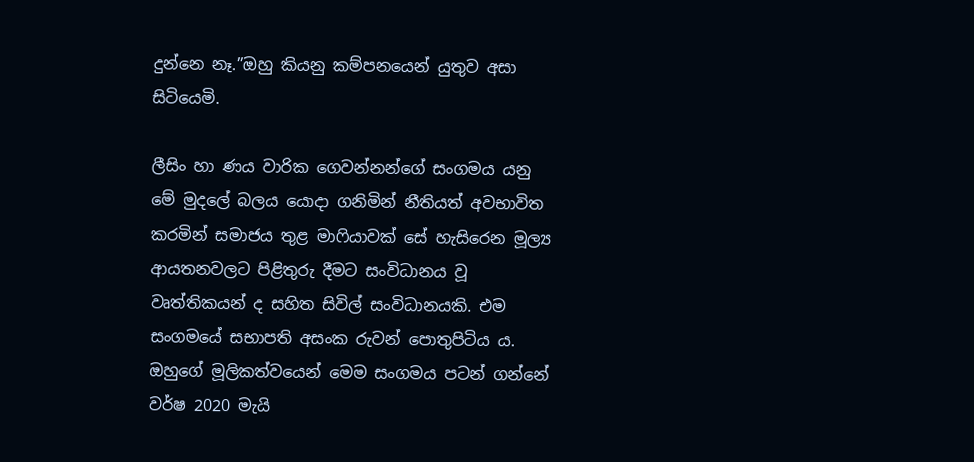දුන්නෙ නෑ.”ඔහු කියනු කම්පනයෙන් යුතුව අසා සිටියෙමි.

ලීසිං හා ණය වාරික ගෙවන්නන්ගේ සංගමය යනු මේ මුදලේ බලය යොදා ගනිමින් නීතියත් අවභාවිත කරමින් සමාජය තුළ මාෆියාවක් සේ හැසිරෙන මූල්‍ය ආයතනවලට පිළිතුරු දීමට සංවිධානය වූ වෘත්තිකයන් ද සහිත සිවිල් සංවිධානයකි. එම සංගමයේ සභාපති අසංක රුවන් පොතුපිටිය ය. ඔහුගේ මූලිකත්වයෙන් මෙම සංගමය පටන් ගන්නේ වර්ෂ 2020 මැයි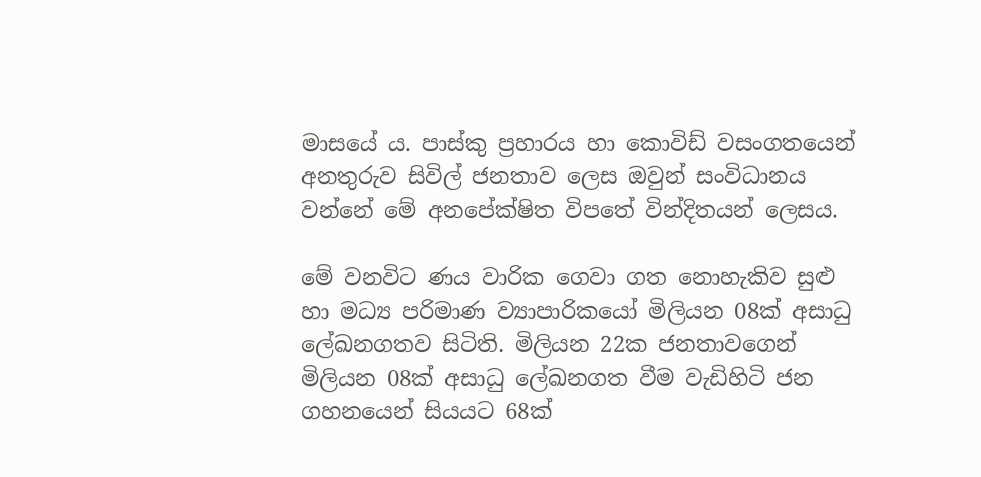මාසයේ ය. පාස්කු ප්‍රහාරය හා කොවිඩ් වසංගතයෙන් අනතුරුව සිවිල් ජනතාව ලෙස ඔවුන් සංවිධානය වන්නේ මේ අනපේක්ෂිත විපතේ වින්දිතයන් ලෙසය.

මේ වනවිට ණය වාරික ගෙවා ගත නොහැකිව සුළු හා මධ්‍ය පරිමාණ ව්‍යාපාරිකයෝ මිලියන 08ක් අසාධු ලේඛනගතව සිටිති. මිලියන 22ක ජනතාවගෙන් මිලියන 08ක් අසාධු ලේඛනගත වීම වැඩිහිටි ජන ගහනයෙන් සියයට 68ක්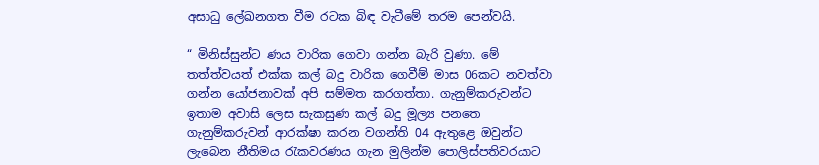අසාධු ලේඛනගත වීම රටක බිඳ වැටීමේ තරම පෙන්වයි.

“ මිනිස්සුන්ට ණය වාරික ගෙවා ගන්න බැරි වුණා. මේ තත්ත්වයත් එක්ක කල් බදු වාරික ගෙවීම් මාස 06කට නවත්වා ගන්න යෝජනාවක් අපි සම්මත කරගත්තා. ගැනුම්කරුවන්ට ඉතාම අවාසි ලෙස සැකසුණ කල් බදු මූල්‍ය පනතෙ ගැනුම්කරුවන් ආරක්ෂා කරන වගන්ති 04 ඇතුළෙ ඔවුන්ට ලැබෙන නීතිමය රැකවරණය ගැන මුලින්ම පොලිස්පතිවරයාට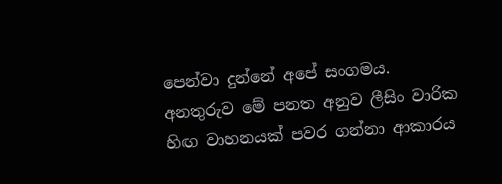පෙන්වා දුන්නේ අපේ සංගමය. අනතුරුව මේ පනත අනුව ලීසිං වාරික හිඟ වාහනයක් පවර ගන්නා ආකාරය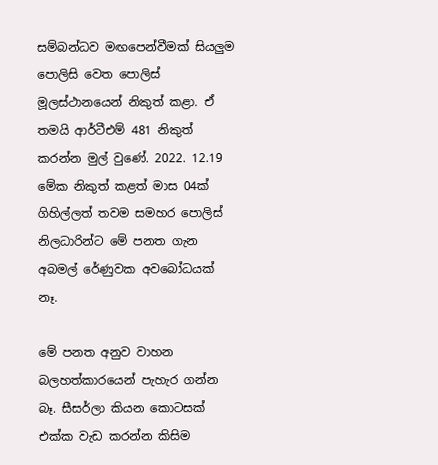සම්බන්ධව මඟපෙන්වීමක් සියලුම පොලිසි වෙත පොලිස් මූලස්ථානයෙන් නිකුත් කළා. ඒ තමයි ආර්ටීඑම් 481 නිකුත් කරන්න මුල් වුණේ. 2022. 12.19 මේක නිකුත් කළත් මාස 04ක් ගිහිල්ලත් තවම සමහර පොලිස් නිලධාරින්ට මේ පනත ගැන අබමල් රේණුවක අවබෝධයක් නෑ.

මේ පනත අනුව වාහන බලහත්කාරයෙන් පැහැර ගන්න බෑ. සීසර්ලා කියන කොටසක් එක්ක වැඩ කරන්න කිසිම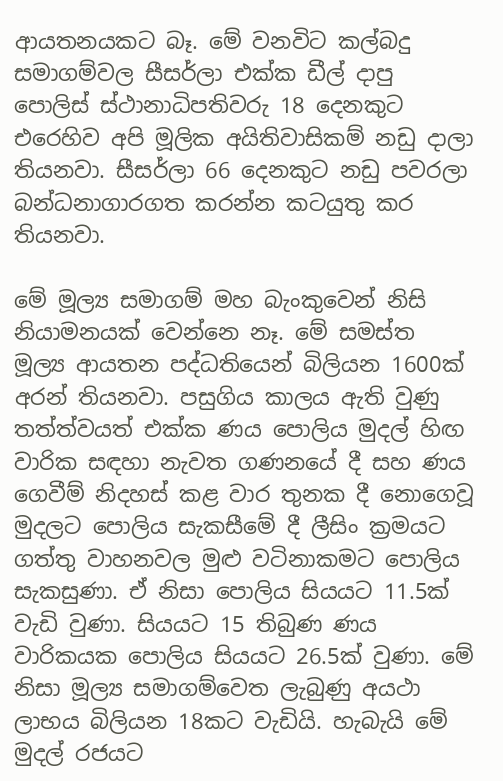ආයතනයකට බෑ. මේ වනවිට කල්බදු සමාගම්වල සීසර්ලා එක්ක ඩීල් දාපු පොලිස් ස්ථානාධිපතිවරු 18 දෙනකුට එරෙහිව අපි මූලික අයිතිවාසිකම් නඩු දාලා තියනවා. සීසර්ලා 66 දෙනකුට නඩු පවරලා බන්ධනාගාරගත කරන්න කටයුතු කර තියනවා.

මේ මූල්‍ය සමාගම් මහ බැංකුවෙන් නිසි නියාමනයක් වෙන්නෙ නෑ. මේ සමස්ත මූල්‍ය ආයතන පද්ධතියෙන් බිලියන 1600ක් අරන් තියනවා. පසුගිය කාලය ඇති වුණු තත්ත්වයත් එක්ක ණය පොලිය මුදල් හිඟ වාරික සඳහා නැවත ගණනයේ දී සහ ණය ගෙවීම් නිදහස් කළ වාර තුනක දී නොගෙවූ මුදලට පොලිය සැකසීමේ දී ලීසිං ක්‍රමයට ගත්තු වාහනවල මුළු වටිනාකමට පොලිය සැකසුණා. ඒ නිසා පොලිය සියයට 11.5ක් වැඩි වුණා. සියයට 15 තිබුණ ණය වාරිකයක පොලිය සියයට 26.5ක් වුණා. මේ නිසා මූල්‍ය සමාගම්වෙත ලැබුණු අයථා ලාභය බිලියන 18කට වැඩියි. හැබැයි මේ මුදල් රජයට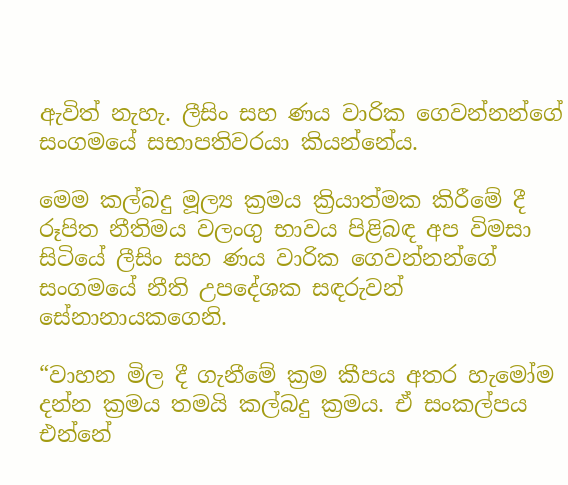ඇවිත් නැහැ. ලීසිං සහ ණය වාරික ගෙවන්නන්ගේ සංගමයේ සභාපතිවරයා කියන්නේය.

මෙම කල්බදු මූල්‍ය ක්‍රමය ක්‍රියාත්මක කිරීමේ දී රූපිත නීතිමය වලංගු භාවය පිළිබඳ අප විමසා සිටියේ ලීසිං සහ ණය වාරික ගෙවන්නන්ගේ සංගමයේ නීති උපදේශක සඳරුවන් සේනානායකගෙනි.

“වාහන මිල දී ගැනීමේ ක්‍රම කීපය අතර හැමෝම දන්න ක්‍රමය තමයි කල්බදු ක්‍රමය. ඒ සංකල්පය එන්නේ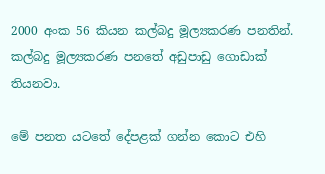2000 අංක 56 කියන කල්බදු මූල්‍යකරණ පනතින්. කල්බදු මූල්‍යකරණ පනතේ අඩුපාඩු ගොඩාක් තියනවා.

මේ පනත යටතේ දේපළක් ගන්න කොට එහි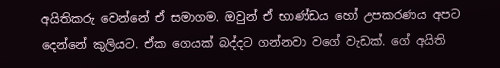අයිතිකරු වෙන්නේ ඒ සමාගම. ඔවුන් ඒ භාණ්ඩය හෝ උපකරණය අපට දෙන්නේ කුලියට. ඒක ගෙයක් බද්දට ගන්නවා වගේ වැඩක්. ගේ අයිති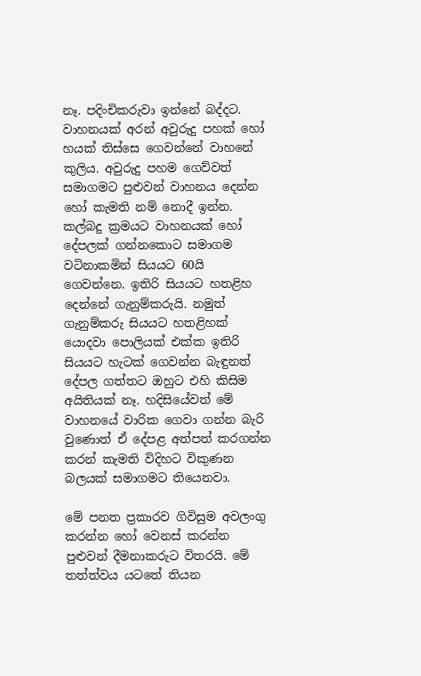නෑ. පදිංචිකරුවා ඉන්නේ බද්දට. වාහනයක් අරන් අවුරුදු පහක් හෝ හයක් තිස්සෙ ගෙවන්නේ වාහනේ කුලිය. අවුරුදු පහම ගෙව්වත් සමාගමට පුළුවන් වාහනය දෙන්න හෝ කැමති නම් නොදී ඉන්න. කල්බදු ක්‍රමයට වාහනයක් හෝ දේපලක් ගන්නකොට සමාගම වටිනාකමින් සියයට 60යි ගෙවන්නෙ. ඉතිරි සියයට හතළිහ දෙන්නේ ගැනුම්කරුයි. නමුත් ගැනුම්කරු සියයට හතළිහක් යොදවා පොලියක් එක්ක ඉතිරි සියයට හැටක් ගෙවන්න බැඳුනත් දේපල ගත්තට ඔහුට එහි කිසිම අයිතියක් නෑ. හදිසියේවත් මේ වාහනයේ වාරික ගෙවා ගන්න බැරි වුණොත් ඒ දේපළ අත්පත් කරගන්න කරන් කැමති විදිහට විකුණන බලයක් සමාගමට තියෙනවා.

මේ පනත ප්‍රකාරව ගිවිසුම අවලංගු කරන්න හෝ වෙනස් කරන්න පුළුවන් දීමනාකරුට විතරයි. මේ තත්ත්වය යටතේ තියන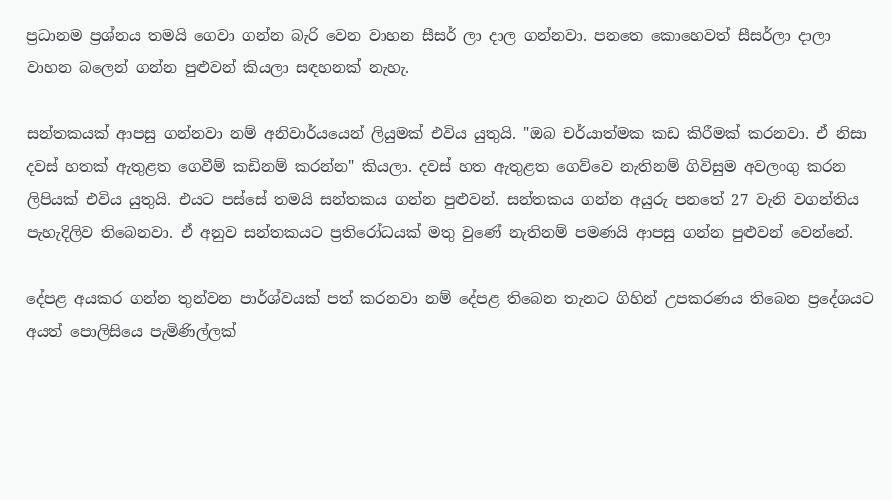ප්‍රධානම ප්‍රශ්නය තමයි ගෙවා ගන්න බැරි වෙන වාහන සීසර් ලා දාල ගන්නවා. පනතෙ කොහෙවත් සීසර්ලා දාලා වාහන බලෙන් ගන්න පුළුවන් කියලා සඳහනක් නැහැ.

සන්තකයක් ආපසු ගන්නවා නම් අනිවාර්යයෙන් ලියුමක් එවිය යුතුයි. "ඔබ චර්යාත්මක කඩ කිරීමක් කරනවා. ඒ නිසා දවස් හතක් ඇතුළත ගෙවීම් කඩිනම් කරන්න" කියලා. දවස් හත ඇතුළත ගෙව්වෙ නැතිනම් ගිවිසුම අවලංගු කරන ලිපියක් එවිය යුතුයි. එයට පස්සේ තමයි සන්තකය ගන්න පුළුවන්. සන්තකය ගන්න අයුරු පනතේ 27 වැනි වගන්තිය පැහැදිලිව තිබෙනවා. ඒ අනුව සන්තකයට ප්‍රතිරෝධයක් මතු වුණේ නැතිනම් පමණයි ආපසු ගන්න පුළුවන් වෙන්නේ.

දේපළ අයකර ගන්න තුන්වන පාර්ශ්වයක් පත් කරනවා නම් දේපළ තිබෙන තැනට ගිහින් උපකරණය තිබෙන ප්‍රදේශයට අයත් පොලිසියෙ පැමිණිල්ලක්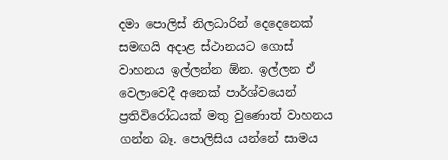දමා පොලිස් නිලධාරින් දෙදෙනෙක් සමඟයි අදාළ ස්ථානයට ගොස් වාහනය ඉල්ලන්න ඕන. ඉල්ලන ඒ වෙලාවෙදී අනෙක් පාර්ශ්වයෙන් ප්‍රතිවිරෝධයක් මතු වුණොත් වාහනය ගන්න බෑ. පොලිසිය යන්නේ සාමය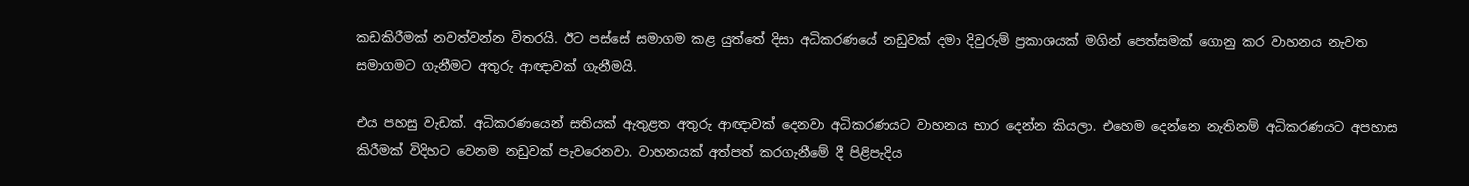කඩකිරීමක් නවත්වන්න විතරයි. ඊට පස්සේ සමාගම කළ යුත්තේ දිසා අධිකරණයේ නඩුවක් දමා දිවුරුම් ප්‍රකාශයක් මගින් පෙත්සමක් ගොනු කර වාහනය නැවත සමාගමට ගැනීමට අතුරු ආඥාවක් ගැනීමයි.

එය පහසු වැඩක්. අධිකරණයෙන් සතියක් ඇතුළත අතුරු ආඥාවක් දෙනවා අධිකරණයට වාහනය භාර දෙන්න කියලා. එහෙම දෙන්නෙ නැතිනම් අධිකරණයට අපහාස කිරීමක් විදිහට වෙනම නඩුවක් පැවරෙනවා. වාහනයක් අත්පත් කරගැනීමේ දී පිළිපැදිය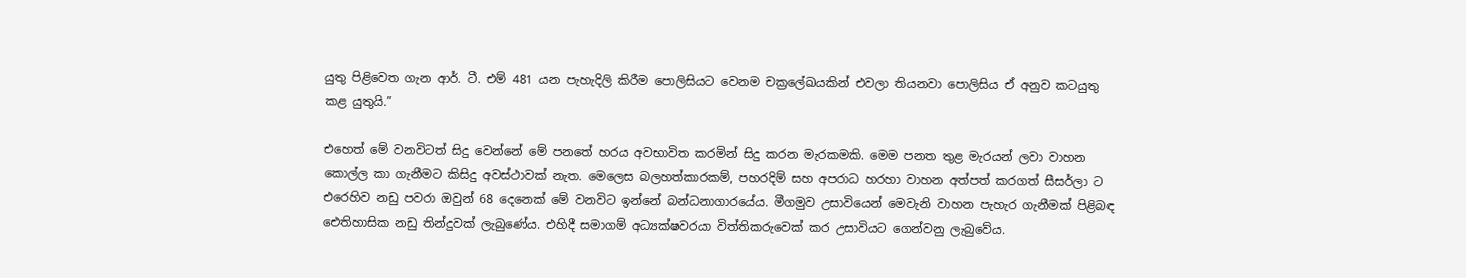යුතු පිළිවෙත ගැන ආර්. ටී. එම් 481 යන පැහැදිලි කිරීම පොලිසියට වෙනම චක්‍රලේඛයකින් එවලා තියනවා පොලිසිය ඒ අනුව කටයුතු කළ යුතුයි.”

එහෙත් මේ වනවිටත් සිදු වෙන්නේ මේ පනතේ හරය අවභාවිත කරමින් සිදු කරන මැරකමකි. මෙම පනත තුළ මැරයන් ලවා වාහන කොල්ල කා ගැනීමට කිසිදු අවස්ථාවක් නැත. මෙලෙස බලහත්කාරකම්, පහරදිම් සහ අපරාධ හරහා වාහන අත්පත් කරගත් සීසර්ලා ට එරෙහිව නඩු පවරා ඔවුන් 68 දෙනෙක් මේ වනවිට ඉන්නේ බන්ධනාගාරයේය. මීගමුව උසාවියෙන් මෙවැනි වාහන පැහැර ගැනීමක් පිළිබඳ ඓතිහාසික නඩු තින්දුවක් ලැබුණේය. එහිදී සමාගම් අධ්‍යක්ෂවරයා විත්තිකරුවෙක් කර උසාවියට ගෙන්වනු ලැබුවේය.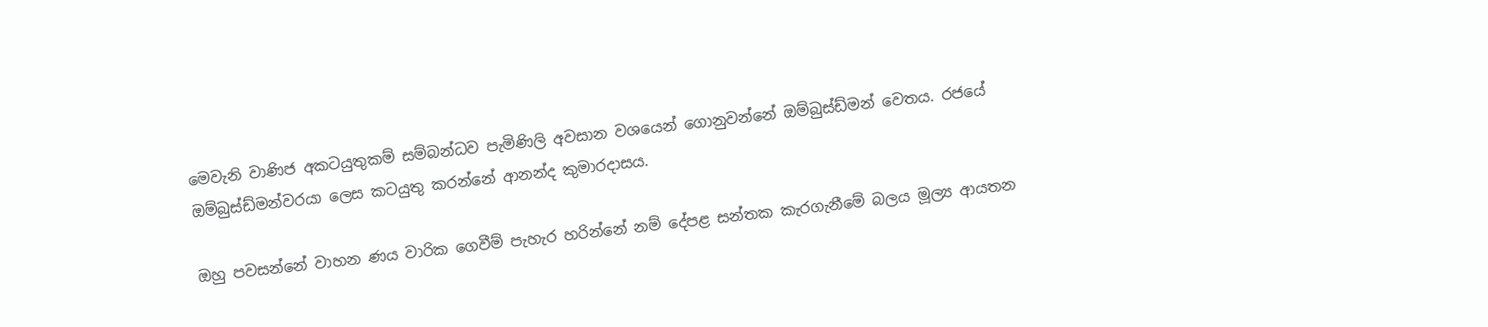මෙවැනි වාණිජ අකටයුතුකම් සම්බන්ධව පැමිණිලි අවසාන වශයෙන් ගොනුවන්නේ ඔම්බුස්ඩ්මන් වෙතය. රජයේ ඔම්බුස්ඩ්මන්වරයා ලෙස කටයුතු කරන්නේ ආනන්ද කුමාරදාසය.

ඔහු පවසන්නේ වාහන ණය වාරික ගෙවීම් පැහැර හරින්නේ නම් දේපළ සන්තක කැරගැනීමේ බලය මූල්‍ය ආයතන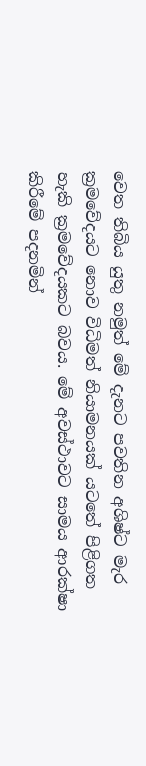වෙත තිබිය යුතු නමුත් මේ දැනට පවතින අශිෂ්ට මැර ක්‍රමවේදයට නොව විධිමත් නියාමනයක් යටතේ පිළිගත හැකි ක්‍රමවේදයකට බවය. මේ අවස්ථාවට සාමය ආරක්ෂා කිරීමේ පදනමින්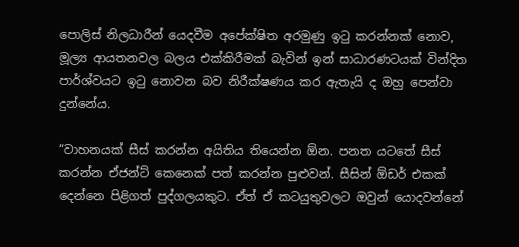පොලිස් නිලධාරීන් යෙදවීම අපේක්ෂිත අරමුණු ඉටු කරන්නක් නොව, මූල්‍ය ආයතනවල බලය එක්කිරීමක් බැවින් ඉන් සාධාරණටයක් වින්දිත පාර්ශ්වයට ඉටු නොවන බව නිරීක්ෂණය කර ඇතැයි ද ඔහු පෙන්වා දුන්නේය.

“වාහනයක් සීස් කරන්න අයිතිය තියෙන්න ඕන. පනත යටතේ සීස් කරන්න ඒජන්ට් කෙනෙක් පත් කරන්න පුළුවන්. සීසින් ඕඩර් එකක් දෙන්නෙ පිළිගත් පුද්ගලයකුට. ඒත් ඒ කටයුතුවලට ඔවුන් යොදවන්නේ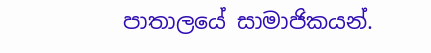පාතාලයේ සාමාජිකයන්.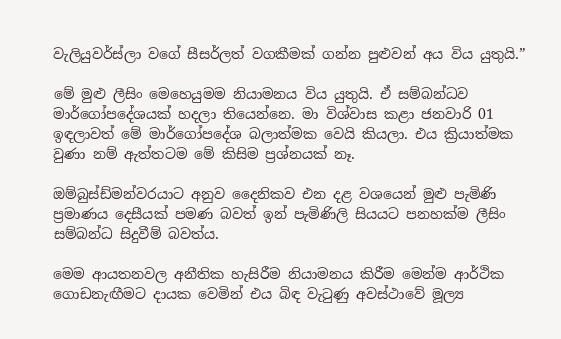වැලියුවර්ස්ලා වගේ සීසර්ලත් වගකීමක් ගන්න පුළුවන් අය විය යුතුයි.”

මේ මුළු ලීසිං මෙහෙයුමම නියාමනය විය යුතුයි. ඒ සම්බන්ධව මාර්ගෝපදේශයක් හදලා තියෙන්නෙ. මා විශ්වාස කළා ජනවාරි 01 ඉඳලාවත් මේ මාර්ගෝපදේශ බලාත්මක වෙයි කියලා. එය ක්‍රියාත්මක වුණා නම් ඇත්තටම මේ කිසිම ප්‍රශ්නයක් නෑ.

ඔම්බුස්ඩ්මන්වරයාට අනුව දෛනිකව එන දළ වශයෙන් මුළු පැමිණි ප්‍රමාණය දෙසීයක් පමණ බවත් ඉන් පැමිණිලි සියයට පනහක්ම ලීසිං සම්බන්ධ සිදුවීම් බවත්ය.

මෙම ආයතනවල අනීතික හැසිරීම නියාමනය කිරීම මෙන්ම ආර්ථික ගොඩනැඟීමට දායක වෙමින් එය බිඳ වැටුණු අවස්ථාවේ මූල්‍ය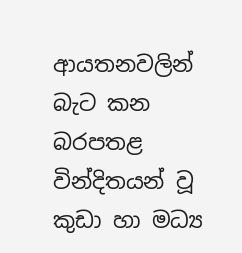ආයතනවලින් බැට කන බරපතළ වින්දිතයන් වූ කුඩා හා මධ්‍ය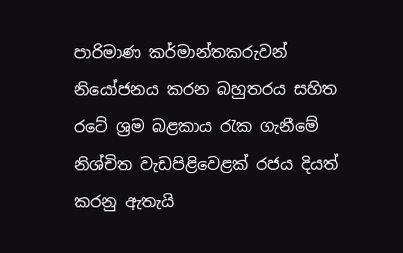පාරිමාණ කර්මාන්තකරුවන් නියෝජනය කරන බහුතරය සහිත රටේ ශ්‍රම බළකාය රැක ගැනීමේ නිශ්චිත වැඩපිළිවෙළක් රජය දියත් කරනු ඇතැයි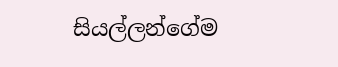සියල්ලන්ගේම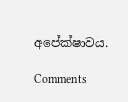අපේක්ෂාවය.

Comments